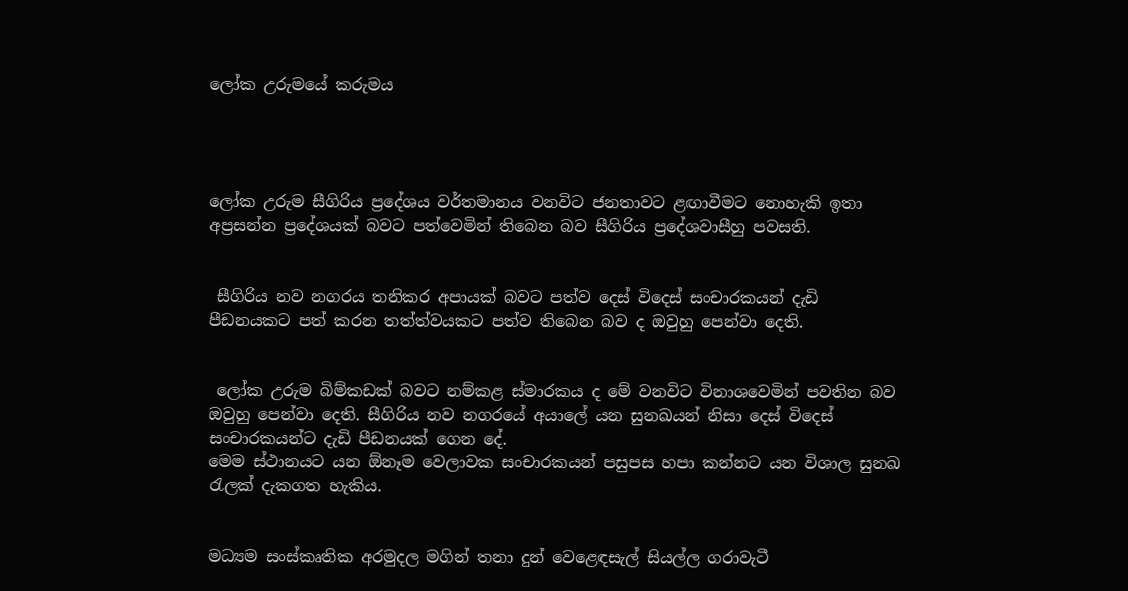ලෝක උරුමයේ කරුමය




ලෝක උරුම සීගිරිය ප්‍රදේශය වර්තමානය වනවිට ජනතාවට ළඟාවීමට නොහැකි ඉතා අප්‍රසන්න ප්‍රදේශයක් බවට පත්වෙමින් තිබෙන බව සීගිරිය ප්‍රදේශවාසීහු පවසති.


 සීගිරිය නව නගරය තනිකර අපායක් බවට පත්ව දෙස් විදෙස් සංචාරකයන් දැඩි පීඩනයකට පත් කරන තත්ත්වයකට පත්ව තිබෙන බව ද ඔවුහු පෙන්වා දෙති.


 ලෝක උරුම බිම්කඩක් බවට නම්කළ ස්මාරකය ද මේ වනවිට විනාශවෙමින් පවතින බව ඔවුහු පෙන්වා දෙති. සීගිරිය නව නගරයේ අයාලේ යන සුනඛයන් නිසා දෙස් විදෙස් සංචාරකයන්ට දැඩි පීඩනයක් ගෙන දේ.
මෙම ස්ථානයට යන ඕනෑම වෙලාවක සංචාරකයන් පසුපස හපා කන්නට යන විශාල සුනඛ රැලක් දැකගත හැකිය.


මධ්‍යම සංස්කෘතික අරමුදල මගින් තනා දුන් වෙළෙඳසැල් සියල්ල ගරාවැටී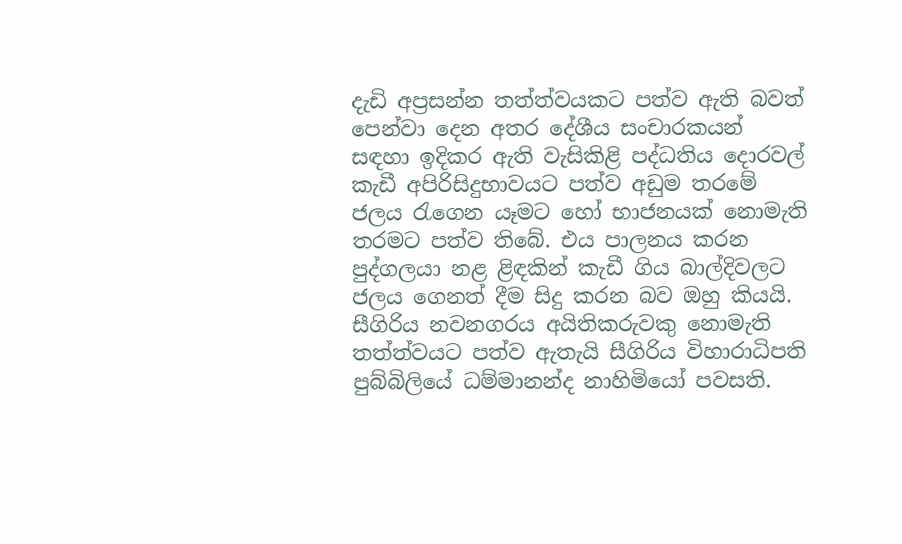දැඩි අප්‍රසන්න තත්ත්වයකට පත්ව ඇති බවත් පෙන්වා දෙන අතර දේශීය සංචාරකයන් සඳහා ඉදිකර ඇති වැසිකිළි පද්ධතිය දොරවල් කැඩී අපිරිසිදුභාවයට පත්ව අඩුම තරමේ ජලය රැගෙන යෑමට හෝ භාජනයක් නොමැති තරමට පත්ව තිබේ. එය පාලනය කරන පුද්ගලයා නළ ළිඳකින් කැඩී ගිය බාල්දිවලට ජලය ගෙනත් දීම සිදු කරන බව ඔහු කියයි.
සීගිරිය නවනගරය අයිතිකරුවකු නොමැති තත්ත්වයට පත්ව ඇතැයි සීගිරිය විහාරාධිපති පුබ්බිලියේ ධම්මානන්ද නාහිමියෝ පවසති.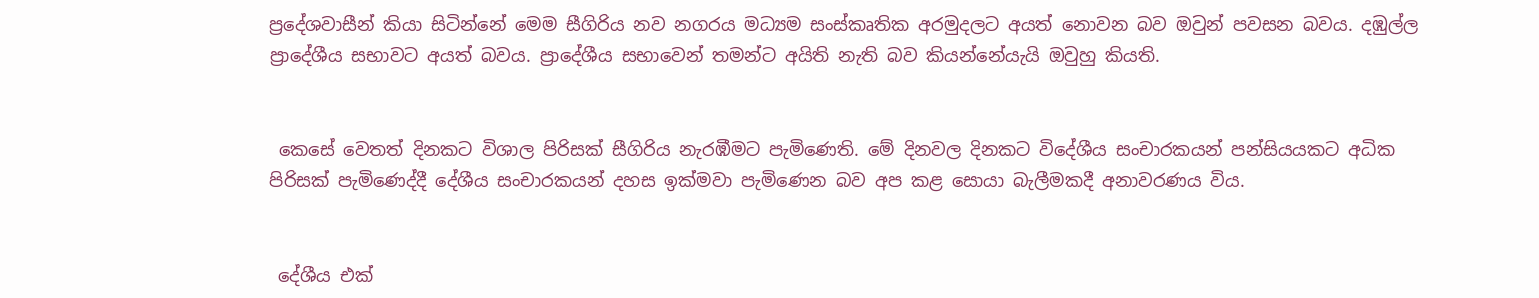ප්‍රදේශවාසීන් කියා සිටින්නේ මෙම සීගිරිය නව නගරය මධ්‍යම සංස්කෘතික අරමුදලට අයත් නොවන බව ඔවුන් පවසන බවය. දඹුල්ල ප්‍රාදේශීය සභාවට අයත් බවය. ප්‍රාදේශීය සභාවෙන් තමන්ට අයිති නැති බව කියන්නේයැයි ඔවුහු කියති.


 කෙසේ වෙතත් දිනකට විශාල පිරිසක් සීගිරිය නැරඹීමට පැමිණෙති. මේ දිනවල දිනකට විදේශීය සංචාරකයන් පන්සියයකට අධික පිරිසක් පැමිණෙද්දී දේශීය සංචාරකයන් දහස ඉක්මවා පැමිණෙන බව අප කළ සොයා බැලීමකදී අනාවරණය විය.


 දේශීය එක්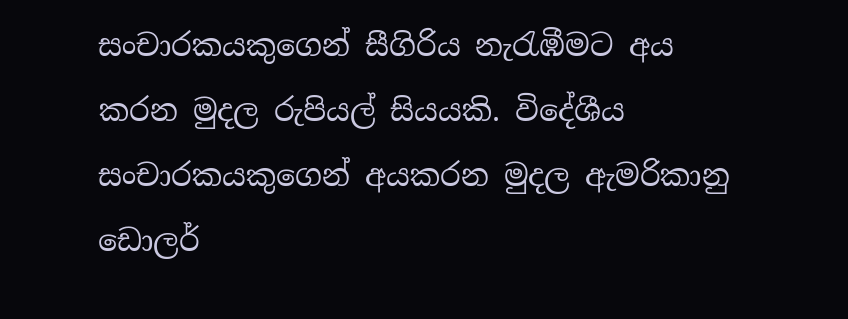සංචාරකයකුගෙන් සීගිරිය නැරැඹීමට අය කරන මුදල රුපියල් සියයකි. විදේශීය සංචාරකයකුගෙන් අයකරන මුදල ඇමරිකානු ඩොලර්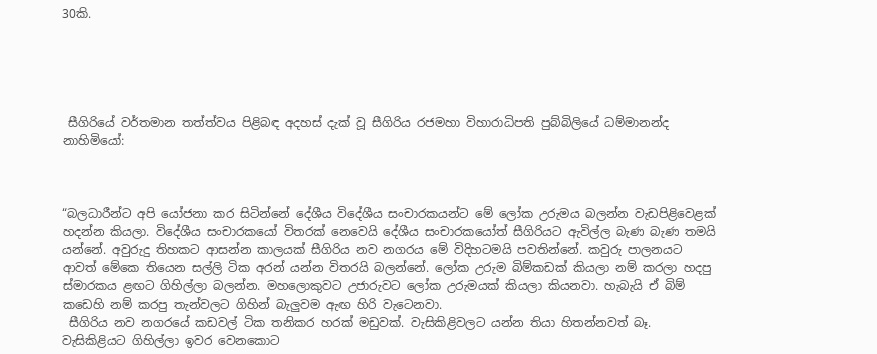30කි.





 සීගිරියේ වර්තමාන තත්ත්වය පිළිබඳ අදහස් දැක් වූ සීගිරිය රජමහා විහාරාධිපති පුබ්බිලියේ ධම්මානන්ද නාහිමියෝ:



“බලධාරීන්ට අපි යෝජනා කර සිටින්නේ දේශීය විදේශීය සංචාරකයන්ට මේ ලෝක උරුමය බලන්න වැඩපිළිවෙළක් හදන්න කියලා. විදේශීය සංචාරකයෝ විතරක් නෙවෙයි දේශීය සංචාරකයෝත් සීගිරියට ඇවිල්ල බැණ බැණ තමයි යන්නේ. අවුරුදු තිහකට ආසන්න කාලයක් සීගිරිය නව නගරය මේ විදිහටමයි පවතින්නේ. කවුරු පාලනයට ආවත් මේකෙ තියෙන සල්ලි ටික අරන් යන්න විතරයි බලන්නේ. ලෝක උරුම බිම්කඩක් කියලා නම් කරලා හදපු ස්මාරකය ළඟට ගිහිල්ලා බලන්න. මහලොකුවට උජාරුවට ලෝක උරුමයක් කියලා කියනවා. හැබැයි ඒ බිම් කඩෙහි නම් කරපු තැන්වලට ගිහින් බැලු‍වම ඇඟ හිරි වැටෙනවා.
 සීගිරිය නව නගරයේ කඩවල් ටික තනිකර හරක් මඩුවක්. වැසිකිළිවලට යන්න තියා හිතන්නවත් බෑ. වැසිකිළියට ගිහිල්ලා ඉවර වෙනකොට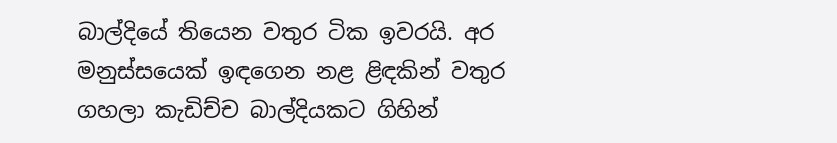බාල්දියේ තියෙන වතුර ටික ඉවරයි. අර මනුස්සයෙක් ඉඳගෙන නළ ළිඳකින් වතුර ගහලා කැඩිච්ච බාල්දියකට ගිහින්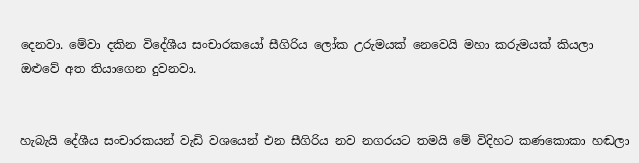දෙනවා. මේවා දකින විදේශීය සංචාරකයෝ සීගිරිය ලෝක උරුමයක් නෙවෙයි මහා කරුමයක් කියලා ඔළුවේ අත තියාගෙන දුවනවා.


හැබැයි දේශීය සංචාරකයන් වැඩි වශයෙන් එන සීගිරිය නව නගරයට තමයි මේ විදිහට කණකොකා හඬලා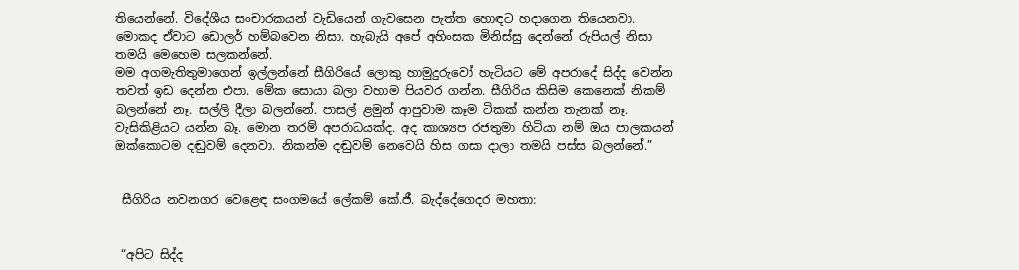තියෙන්නේ. විදේශීය සංචාරකයන් වැඩියෙන් ගැවසෙන පැත්ත හොඳට හදාගෙන තියෙනවා. මොකද ඒවාට ඩොලර් හම්බවෙන නිසා. හැබැයි අපේ අහිංසක මිනිස්සු දෙන්නේ රුපියල් නිසා තමයි මෙහෙම සලකන්නේ.
මම අගමැතිතුමාගෙන් ඉල්ලන්නේ සීගිරියේ ලොකු හාමුදුරුවෝ හැටියට මේ අපරාදේ සිද්ද වෙන්න තවත් ඉඩ දෙන්න එපා. මේක සොයා බලා වහාම පියවර ගන්න. සීගිරිය කිසිම කෙනෙක් නිකම් බලන්නේ නෑ. සල්ලි දීලා බලන්නේ. පාසල් ළමුන් ආපුවාම කෑම ටිකක් කන්න තැනක් නෑ. වැසිකිළියට යන්න බෑ. මොන තරම් අපරාධයක්ද. අද කාශ්‍යප රජතුමා හිටියා නම් ඔය පාලකයන් ඔක්කොටම දඬුවම් දෙනවා. නිකන්ම දඬුවම් නෙවෙයි හිස ගසා දාලා තමයි පස්ස බලන්නේ.”


 සීගිරිය නවනගර වෙළෙඳ සංගමයේ ලේකම් කේ.ජී. බැද්දේගෙදර මහතා:


 “අපිට සිද්ද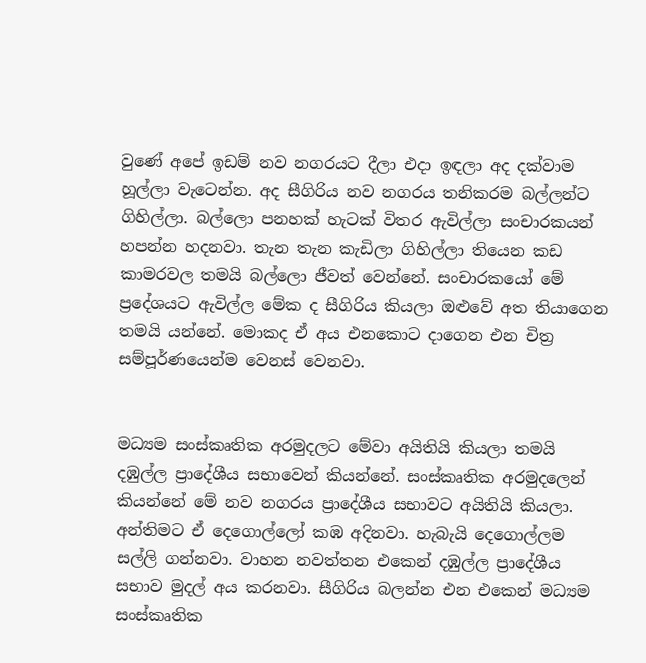වුණේ අපේ ඉඩම් නව නගරයට දීලා එදා ඉඳලා අද දක්වාම හූල්ලා වැටෙන්න. අද සීගිරිය නව නගරය තනිකරම බල්ලන්ට ගිහිල්ලා. බල්ලො පනහක් හැටක් විතර ඇවිල්ලා සංචාරකයන් හපන්න හදනවා. තැන තැන කැඩිලා ගිහිල්ලා තියෙන කඩ කාමරවල තමයි බල්ලො ජීවත් වෙන්නේ. සංචාරකයෝ මේ ප්‍රදේශයට ඇවිල්ල මේක ද සීගිරිය කියලා ඔළුවේ අත තියාගෙන තමයි යන්නේ. මොකද ඒ අය එනකොට දාගෙන එන චිත්‍ර සම්පූර්ණයෙන්ම වෙනස් වෙනවා.


මධ්‍යම සංස්කෘතික අරමුදලට මේවා අයිතියි කියලා තමයි දඹුල්ල ප්‍රාදේශීය සභාවෙන් කියන්නේ. සංස්කෘතික අරමුදලෙන් කියන්නේ මේ නව නගරය ප්‍රාදේශීය සභාවට අයිතියි කියලා. අන්තිමට ඒ දෙගොල්ලෝ කඹ අදිනවා. හැබැයි දෙගොල්ලම සල්ලි ගන්නවා. වාහන නවත්තන එකෙන් දඹුල්ල ප්‍රාදේශීය සභාව මුදල් අය කරනවා. සීගිරිය බලන්න එන එකෙන් මධ්‍යම සංස්කෘතික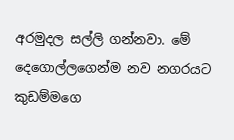අරමුදල සල්ලි ගන්නවා. මේ දෙගොල්ලගෙන්ම නව නගරයට කුඩම්මගෙ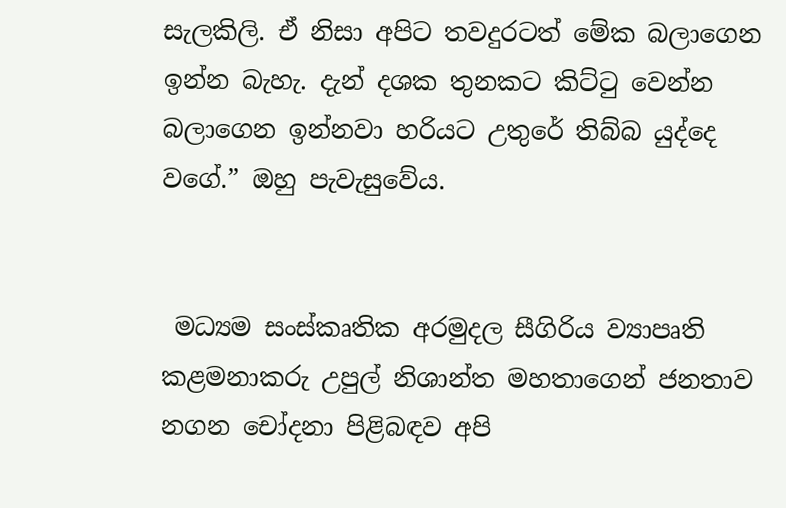සැලකිලි. ඒ නිසා අපිට තවදුරටත් මේක බලාගෙන ඉන්න බැහැ. දැන් දශක තුනකට කිට්ටු වෙන්න බලාගෙන ඉන්නවා හරියට උතුරේ තිබ්බ යුද්දෙ වගේ.” ඔහු පැවැසුවේය.


 මධ්‍යම සංස්කෘතික අරමුදල සීගිරිය ව්‍යාපෘති කළමනාකරු උපුල් නිශාන්ත මහතාගෙන් ජනතාව නගන චෝදනා පිළිබඳව අපි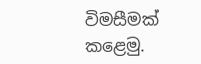විමසීමක් කළෙමු.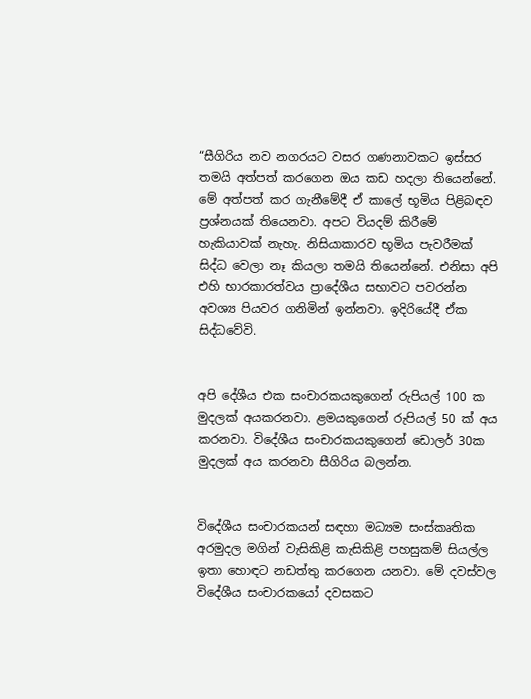“සීගිරිය නව නගරයට වසර ගණනාවකට ඉස්සර තමයි අත්පත් කරගෙන ඔය කඩ හදලා තියෙන්නේ. මේ අත්පත් කර ගැනීමේදී ඒ කාලේ භූමිය පිළිබඳව ප්‍රශ්නයක් තියෙනවා. අපට වියදම් කිරීමේ හැකියාවක් නැහැ. නිසියාකාරව භූමිය පැවරීමක් සිද්ධ වෙලා නෑ කියලා තමයි තියෙන්නේ. එනිසා අපි එහි භාරකාරත්වය ප්‍රාදේශීය සභාවට පවරන්න අවශ්‍ය පියවර ගනිමින් ඉන්නවා. ඉදිරියේදී ඒක සිද්ධවේවි.


අපි දේශීය එක සංචාරකයකුගෙන් රුපියල් 100 ක මුදලක් අයකරනවා. ළමයකුගෙන් රුපියල් 50 ක් අය කරනවා. විදේශීය සංචාරකයකුගෙන් ඩොලර් 30ක මුදලක් අය කරනවා සීගිරිය බලන්න.


විදේශීය සංචාරකයන් සඳහා මධ්‍යම සංස්කෘතික අරමුදල මගින් වැසිකිළි කැසිකිළි පහසුකම් සියල්ල ඉතා හොඳට නඩත්තු කරගෙන යනවා. මේ දවස්වල විදේශීය සංචාරකයෝ දවසකට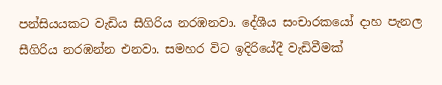පන්සියයකට වැඩිය සීගිරිය නරඹනවා. දේශීය සංචාරකයෝ දාහ පැනල සීගිරිය නරඹන්න එනවා. සමහර විට ඉදිරියේදී වැඩිවීමක්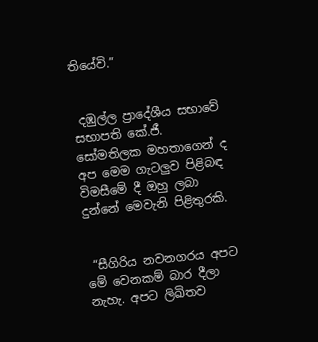තියේවි.”


 දඹුල්ල ප්‍රාදේශීය සභාවේ සභාපති කේ.ජී. සෝමතිලක මහතාගෙන් ද අප මෙම ගැටලුව පිළිබඳ විමසීමේ දී ඔහු ලබා දුන්නේ මෙවැනි පිළිතුරකි.


 “සීගිරිය නවනගරය අපට මේ වෙනකම් බාර දීලා නැහැ. අපට ලිඛිතව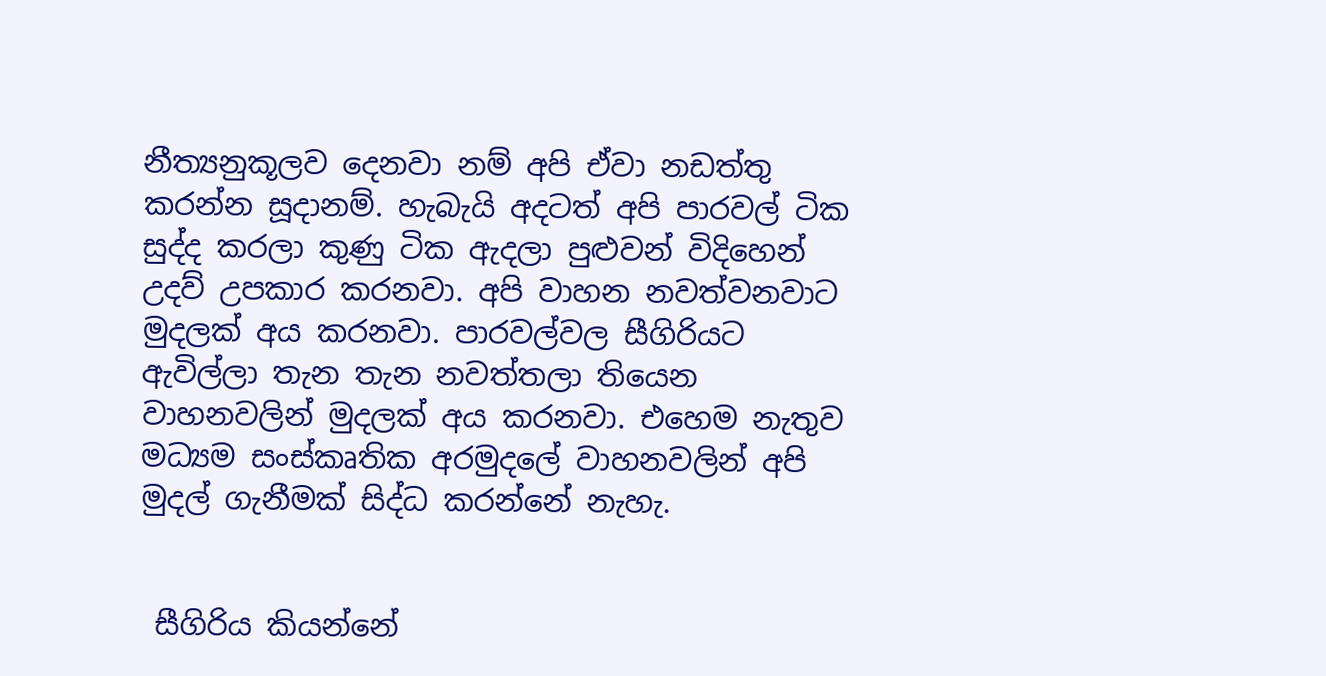නීත්‍යනුකූලව දෙනවා නම් අපි ඒවා නඩත්තු කරන්න සූදානම්. හැබැයි අදටත් අපි පාරවල් ටික සුද්ද කරලා කුණු ටික ඇදලා පුළුවන් විදිහෙන් උදව් උපකාර කරනවා. අපි වාහන නවත්වනවාට මුදලක් අය කරනවා. පාරවල්වල සීගිරියට ඇවිල්ලා තැන තැන නවත්තලා තියෙන වාහනවලින් මුදලක් අය කරනවා. එහෙම නැතුව මධ්‍යම සංස්කෘතික අරමුදලේ වාහනවලින් අපි මුදල් ගැනීමක් සිද්ධ කරන්නේ නැහැ.


 සීගිරිය කියන්නේ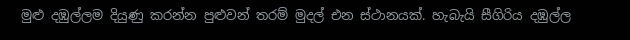මුළු දඹුල්ලම දියුණු කරන්න පුළුවන් තරම් මුදල් එන ස්ථානයක්. හැබැයි සීගිරිය දඹුල්ල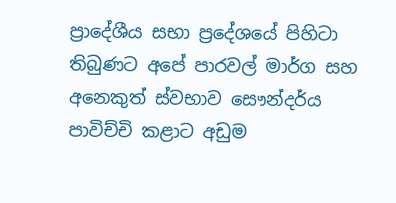ප්‍රාදේශීය සභා ප්‍රදේශයේ පිහිටා තිබුණට අපේ පාරවල් මාර්ග සහ අනෙකුත් ස්වභාව සෞන්දර්ය පාවිච්චි කළාට අඩුම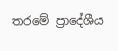තරමේ ප්‍රාදේශීය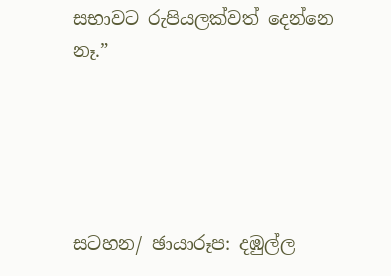සභාවට රුපියලක්වත් දෙන්නෙ නෑ.”





සටහන/ ඡායාරූප: දඹුල්ල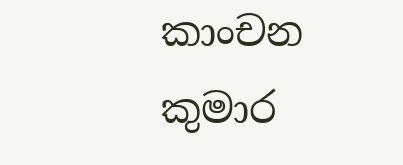කාංචන කුමාර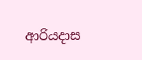ආරියදාස